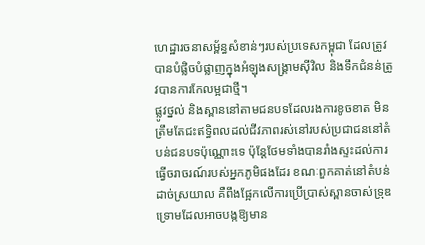ហេដ្ឋារចនាសម្ព័ន្ធសំខាន់ៗរបស់ប្រទេសកម្ពុជា ដែលត្រូវបានបំផ្លិចបំផ្លាញក្នុងអំឡុងសង្គ្រាមស៊ីវិល និងទឹកជំនន់ត្រូវបានការកែលម្អជាថ្មី។
ផ្លូវថ្នល់ និងស្ពាននៅតាមជនបទដែលរងការខូចខាត មិនត្រឹមតែជះឥទ្ធិពលដល់ជីវភាពរស់នៅរបស់ប្រជាជននៅតំបន់ជនបទប៉ុណ្ណោះទេ ប៉ុន្តែថែមទាំងបានរាំងស្ទះដល់ការធ្វើចរាចរណ៍របស់អ្នកភូមិផងដែរ ខណៈពួកគាត់នៅតំបន់ដាច់ស្រយាល គឺពឹងផ្អែកលើការប្រើប្រាស់ស្ពានចាស់ទ្រុឌទ្រោមដែលអាចបង្កឱ្យមាន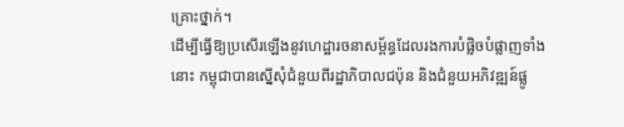គ្រោះថ្នាក់។
ដើម្បីធ្វើឱ្យប្រសើរឡើងនូវហេដ្ឋារចនាសម្ព័ន្ធដែលរងការបំផ្លិចបំផ្លាញទាំងនោះ កម្ពុជាបានស្នើសុំជំនួយពីរដ្ឋាភិបាលជប៉ុន និងជំនួយអភិវឌ្ឍន៍ផ្លូ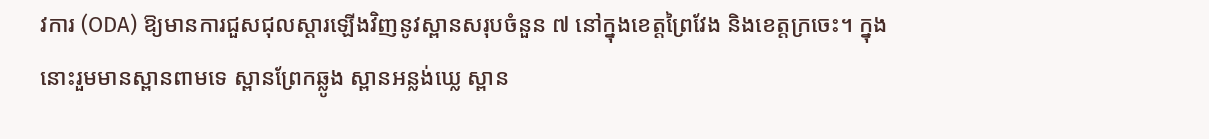វការ (ODA) ឱ្យមានការជួសជុលស្ដារឡើងវិញនូវស្ពានសរុបចំនួន ៧ នៅក្នុងខេត្តព្រៃវែង និងខេត្តក្រចេះ។ ក្នុងនោះរួមមានស្ពានពាមទេ ស្ពានព្រែកឆ្លូង ស្ពានអន្លង់ឃ្លេ ស្ពាន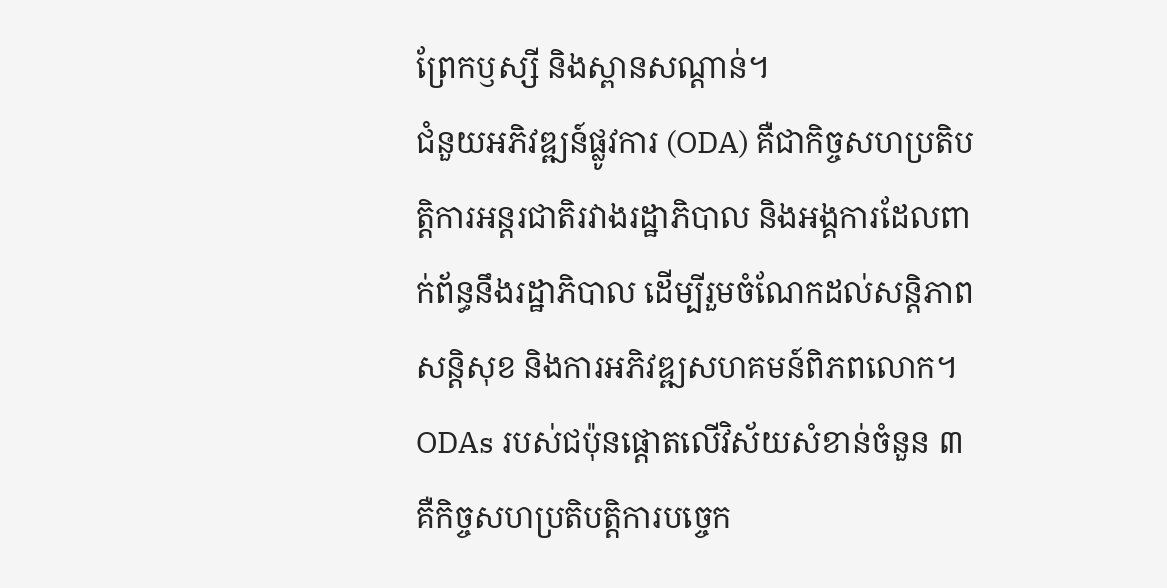ព្រែកឫស្សី និងស្ពានសណ្តាន់។
ជំនួយអភិវឌ្ឍន៍ផ្លូវការ (ODA) គឺជាកិច្ចសហប្រតិបត្តិការអន្តរជាតិរវាងរដ្ឋាភិបាល និងអង្គការដែលពាក់ព័ន្ធនឹងរដ្ឋាភិបាល ដើម្បីរួមចំណែកដល់សន្តិភាព សន្តិសុខ និងការអភិវឌ្ឍសហគមន៍ពិភពលោក។
ODAs របស់ជប៉ុនផ្តោតលើវិស័យសំខាន់ចំនួន ៣ គឺកិច្ចសហប្រតិបត្តិការបច្ចេក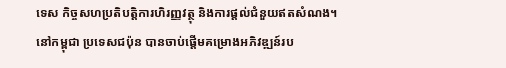ទេស កិច្ចសហប្រតិបត្តិការហិរញ្ញវត្ថុ និងការផ្តល់ជំនួយឥតសំណង។
នៅកម្ពុជា ប្រទេសជប៉ុន បានចាប់ផ្តើមគម្រោងអភិវឌ្ឍន៍រប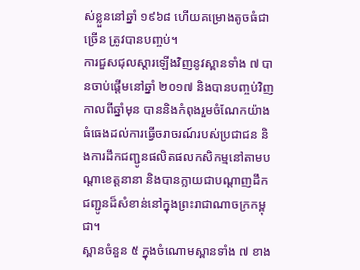ស់ខ្លួននៅឆ្នាំ ១៩៦៨ ហើយគម្រោងតូចធំជាច្រើន ត្រូវបានបញ្ចប់។
ការជួសជុលស្តារឡើងវិញនូវស្ពានទាំង ៧ បានចាប់ផ្តើមនៅឆ្នាំ ២០១៧ និងបានបញ្ចប់វិញកាលពីឆ្នាំមុន បាននិងកំពុងរួមចំណែកយ៉ាងធំធេងដល់ការធ្វើចរាចរណ៍របស់ប្រជាជន និងការដឹកជញ្ជូនផលិតផលកសិកម្មនៅតាមបណ្តាខេត្តនានា និងបានក្លាយជាបណ្តាញដឹកជញ្ជូនដ៏សំខាន់នៅក្នុងព្រះរាជាណាចក្រកម្ពុជា។
ស្ពានចំនួន ៥ ក្នុងចំណោមស្ពានទាំង ៧ ខាង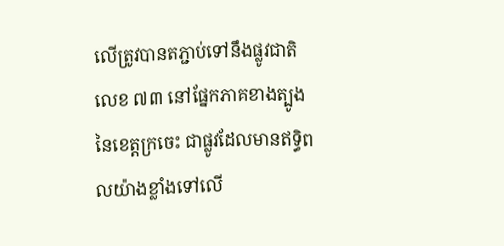លើត្រូវបានតភ្ជាប់ទៅនឹងផ្លូវជាតិលេខ ៧៣ នៅផ្នែកភាគខាងត្បូងនៃខេត្តក្រចេះ ជាផ្លូវដែលមានឥទ្ធិពលយ៉ាងខ្លាំងទៅលើ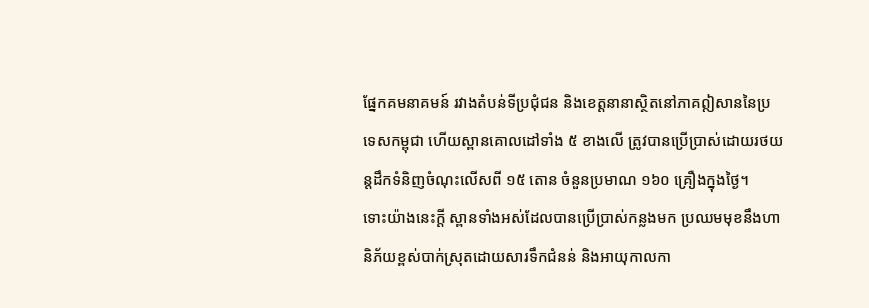ផ្នែកគមនាគមន៍ រវាងតំបន់ទីប្រជុំជន និងខេត្តនានាស្ថិតនៅភាគឦសាននៃប្រទេសកម្ពុជា ហើយស្ពានគោលដៅទាំង ៥ ខាងលើ ត្រូវបានប្រើប្រាស់ដោយរថយន្តដឹកទំនិញចំណុះលើសពី ១៥ តោន ចំនួនប្រមាណ ១៦០ គ្រឿងក្នុងថ្ងៃ។
ទោះយ៉ាងនេះក្តី ស្ពានទាំងអស់ដែលបានប្រើប្រាស់កន្លងមក ប្រឈមមុខនឹងហានិភ័យខ្ពស់បាក់ស្រុតដោយសារទឹកជំនន់ និងអាយុកាលកា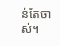ន់តែចាស់។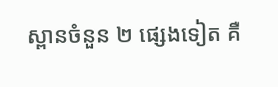ស្ពានចំនួន ២ ផ្សេងទៀត គឺ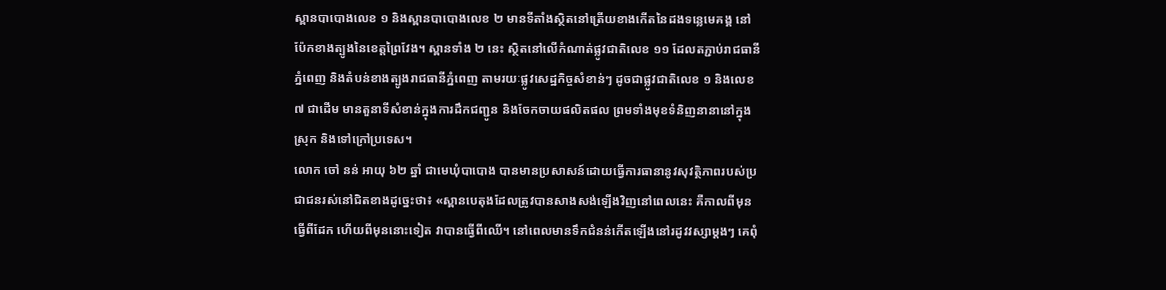ស្ពានបាបោងលេខ ១ និងស្ពានបាបោងលេខ ២ មានទីតាំងស្ថិតនៅត្រើយខាងកើតនៃដងទន្លេមេគង្គ នៅប៉ែកខាងត្បូងនៃខេត្តព្រៃវែង។ ស្ពានទាំង ២ នេះ ស្ថិតនៅលើកំណាត់ផ្លូវជាតិលេខ ១១ ដែលតភ្ជាប់រាជធានីភ្នំពេញ និងតំបន់ខាងត្បូងរាជធានីភ្នំពេញ តាមរយៈផ្លូវសេដ្ឋកិច្ចសំខាន់ៗ ដូចជាផ្លូវជាតិលេខ ១ និងលេខ ៧ ជាដើម មានតួនាទីសំខាន់ក្នុងការដឹកជញ្ជូន និងចែកចាយផលិតផល ព្រមទាំងមុខទំនិញនានានៅក្នុងស្រុក និងទៅក្រៅប្រទេស។
លោក ចៅ នន់ អាយុ ៦២ ឆ្នាំ ជាមេឃុំបាបោង បានមានប្រសាសន៍ដោយធ្វើការធានានូវសុវត្ថិភាពរបស់ប្រជាជនរស់នៅជិតខាងដូច្នេះថា៖ «ស្ពានបេតុងដែលត្រូវបានសាងសង់ឡើងវិញនៅពេលនេះ គឺកាលពីមុនធ្វើពីដែក ហើយពីមុននោះទៀត វាបានធ្វើពីឈើ។ នៅពេលមានទឹកជំនន់កើតឡើងនៅរដូវវស្សាម្តងៗ គេពុំ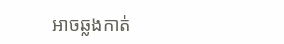អាចឆ្លងកាត់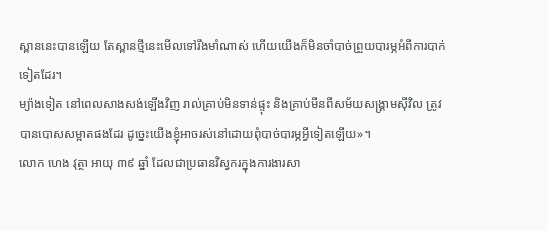ស្ពាននេះបានឡើយ តែស្ពានថ្មីនេះមើលទៅរឹងមាំណាស់ ហើយយើងក៏មិនចាំបាច់ព្រួយបារម្ភអំពីការបាក់ទៀតដែរ។
ម្យ៉ាងទៀត នៅពេលសាងសង់ឡើងវិញ រាល់គ្រាប់មិនទាន់ផ្ទុះ និងគ្រាប់មីនពីសម័យសង្គ្រាមស៊ីវិល ត្រូវបានបោសសម្អាតផងដែរ ដូច្នេះយើងខ្ញុំអាចរស់នៅដោយពុំបាច់បារម្ភអ្វីទៀតឡើយ»។
លោក ហេង វុត្ថា អាយុ ៣៩ ឆ្នាំ ដែលជាប្រធានវិស្វករក្នុងការងារសា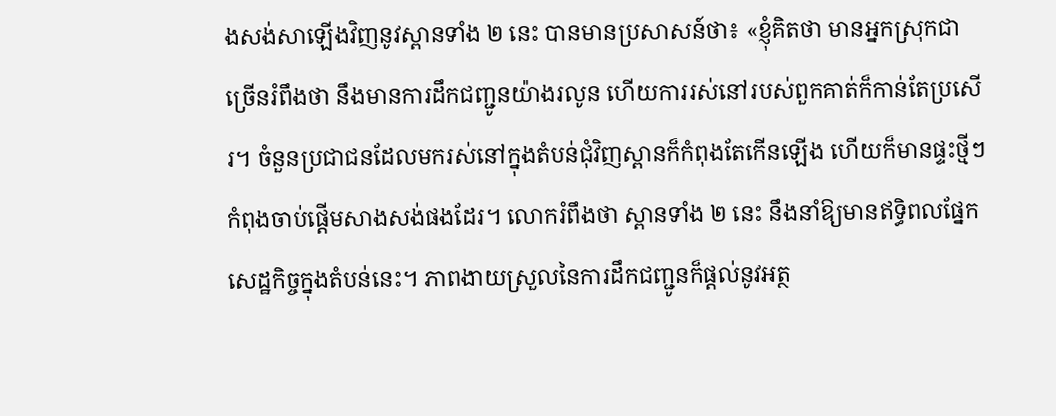ងសង់សាឡើងវិញនូវស្ពានទាំង ២ នេះ បានមានប្រសាសន៍ថា៖ «ខ្ញុំគិតថា មានអ្នកស្រុកជាច្រើនរំពឹងថា នឹងមានការដឹកជញ្ជូនយ៉ាងរលូន ហើយការរស់នៅរបស់ពួកគាត់ក៏កាន់តែប្រសើរ។ ចំនួនប្រជាជនដែលមករស់នៅក្នុងតំបន់ជុំវិញស្ពានក៏កំពុងតែកើនឡើង ហើយក៏មានផ្ទះថ្មីៗកំពុងចាប់ផ្តើមសាងសង់ផងដែរ។ លោករំពឹងថា ស្ពានទាំង ២ នេះ នឹងនាំឱ្យមានឥទ្ធិពលផ្នែកសេដ្ឋកិច្ចក្នុងតំបន់នេះ។ ភាពងាយស្រួលនៃការដឹកជញ្ជូនក៏ផ្តល់នូវអត្ថ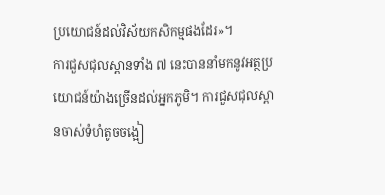ប្រយោជន៍ដល់វិស័យកសិកម្មផងដែរ»។
ការជួសជុលស្ពានទាំង ៧ នេះបាននាំមកនូវអត្ថប្រយោជន៍យ៉ាងច្រើនដល់អ្នកភូមិ។ ការជួសជុលស្ពានចាស់ទំហំតូចចង្អៀ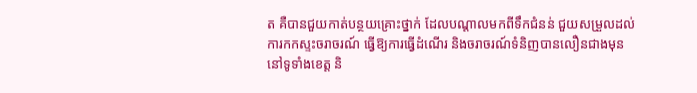ត គឺបានជួយកាត់បន្ថយគ្រោះថ្នាក់ ដែលបណ្តាលមកពីទឹកជំនន់ ជួយសម្រួលដល់ការកកស្ទះចរាចរណ៍ ធ្វើឱ្យការធ្វើដំណើរ និងចរាចរណ៍ទំនិញបានលឿនជាងមុននៅទូទាំងខេត្ត និ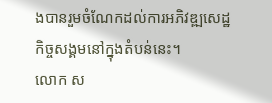ងបានរួមចំណែកដល់ការអភិវឌ្ឍសេដ្ឋកិច្ចសង្គមនៅក្នុងតំបន់នេះ។
លោក ស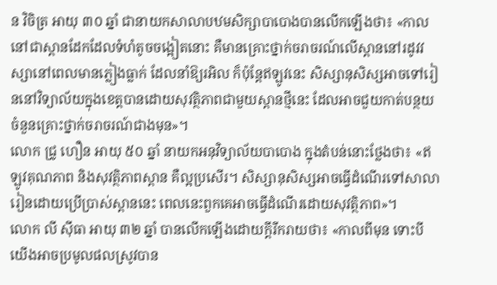ន វិចិត្រ អាយុ ៣០ ឆ្នាំ ជានាយកសាលាបឋមសិក្សាបាបោងបានលើកឡើងថា៖ «កាលនៅជាស្ពានដែកដែលទំហំតូចចង្អៀតនោះ គឺមានគ្រោះថ្នាក់ចរាចរណ៍លើស្ពាននៅរដូវវស្សានៅពេលមានភ្លៀងធ្លាក់ ដែលនាំឱ្យរអិល ក៏ប៉ុន្តែឥឡូវនេះ សិស្សានុសិស្សអាចទៅរៀននៅវិទ្យាល័យក្នុងខេត្តបានដោយសុវត្ថិភាពជាមួយស្ពានថ្មីនេះ ដែលអាចជួយកាត់បន្ថយចំនួនគ្រោះថ្នាក់ចរាចរណ៍ជាងមុន»។
លោក ជ្រូ ហឿន អាយុ ៥០ ឆ្នាំ នាយកអនុវិទ្យាល័យបាបោង ក្នុងតំបន់នោះថ្លែងថា៖ «ឥឡូវគុណភាព និងសុវត្ថិភាពស្ពាន គឺល្អប្រសើរ។ សិស្សានុសិស្សអាចធ្វើដំណើរទៅសាលារៀនដោយប្រើប្រាស់ស្ពាននេះ ពេលនេះពួកគេអាចធ្វើដំណើរដោយសុវត្ថិភាព»។
លោក លី ស៊ីធា អាយុ ៣២ ឆ្នាំ បានលើកឡើងដោយក្តីរីករាយថា៖ «កាលពីមុន ទោះបីយើងអាចប្រមូលផលស្រូវបាន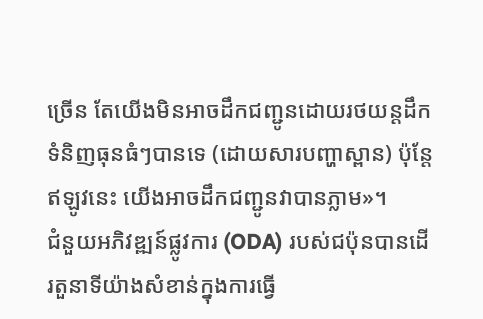ច្រើន តែយើងមិនអាចដឹកជញ្ជូនដោយរថយន្តដឹកទំនិញធុនធំៗបានទេ (ដោយសារបញ្ហាស្ពាន) ប៉ុន្តែឥឡូវនេះ យើងអាចដឹកជញ្ជូនវាបានភ្លាម»។
ជំនួយអភិវឌ្ឍន៍ផ្លូវការ (ODA) របស់ជប៉ុនបានដើរតួនាទីយ៉ាងសំខាន់ក្នុងការធ្វើ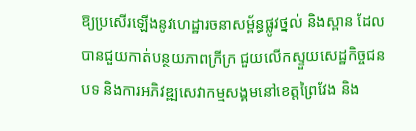ឱ្យប្រសើរឡើងនូវហេដ្ឋារចនាសម្ព័ន្ធផ្លូវថ្នល់ និងស្ពាន ដែលបានជួយកាត់បន្ថយភាពក្រីក្រ ជួយលើកស្ទួយសេដ្ឋកិច្ចជនបទ និងការអភិវឌ្ឍសេវាកម្មសង្គមនៅខេត្តព្រៃវែង និង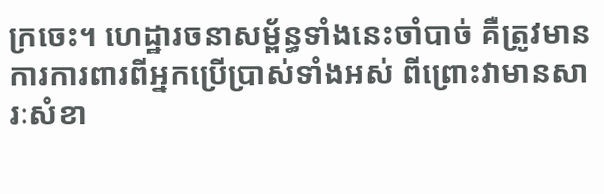ក្រចេះ។ ហេដ្ឋារចនាសម្ព័ន្ធទាំងនេះចាំបាច់ គឺត្រូវមានការការពារពីអ្នកប្រើប្រាស់ទាំងអស់ ពីព្រោះវាមានសារៈសំខា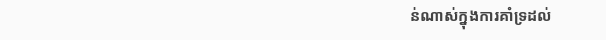ន់ណាស់ក្នុងការគាំទ្រដល់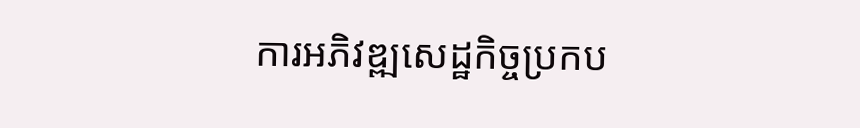ការអភិវឌ្ឍសេដ្ឋកិច្ចប្រកប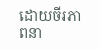ដោយចីរភាពនា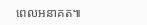ពេលអនាគត៕